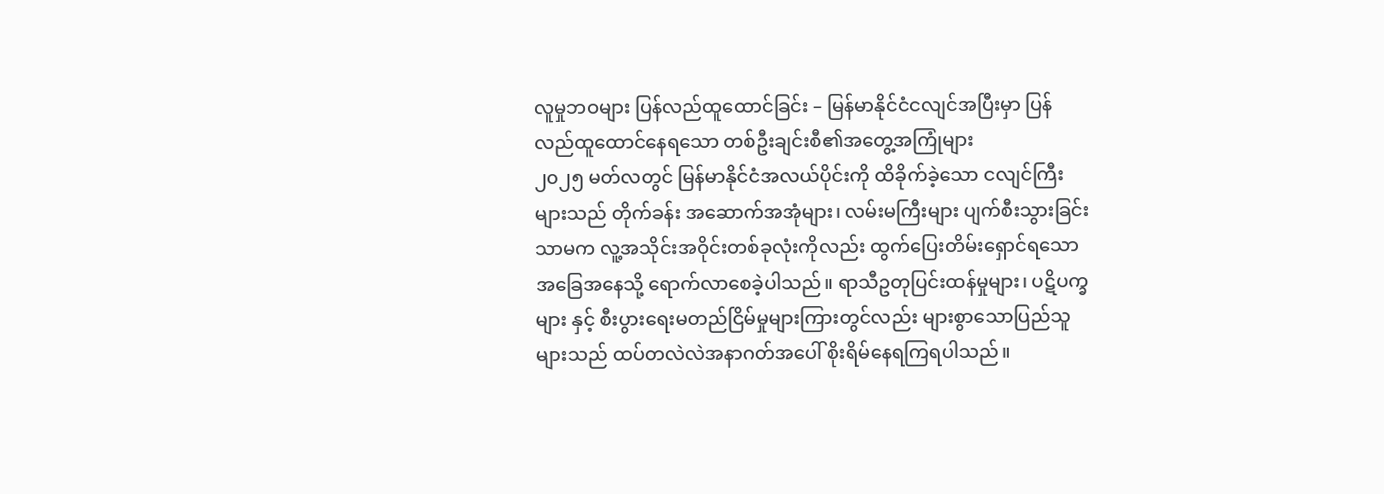လူမှုဘဝများ ပြန်လည်ထူထောင်ခြင်း – မြန်မာနိုင်ငံငလျင်အပြီးမှာ ပြန်လည်ထူထောင်နေရသော တစ်ဦးချင်းစီ၏အတွေ့အကြုံများ
၂၀၂၅ မတ်လတွင် မြန်မာနိုင်ငံအလယ်ပိုင်းကို ထိခိုက်ခဲ့သော ငလျင်ကြီးများသည် တိုက်ခန်း အဆောက်အအုံများ၊ လမ်းမကြီးများ ပျက်စီးသွားခြင်းသာမက လူ့အသိုင်းအဝိုင်းတစ်ခုလုံးကိုလည်း ထွက်ပြေးတိမ်းရှောင်ရသောအခြေအနေသို့ ရောက်လာစေခဲ့ပါသည်။ ရာသီဥတုပြင်းထန်မှုများ၊ ပဋိပက္ခများ နှင့် စီးပွားရေးမတည်ငြိမ်မှုများကြားတွင်လည်း များစွာသောပြည်သူများသည် ထပ်တလဲလဲအနာဂတ်အပေါ် စိုးရိမ်နေရကြရပါသည်။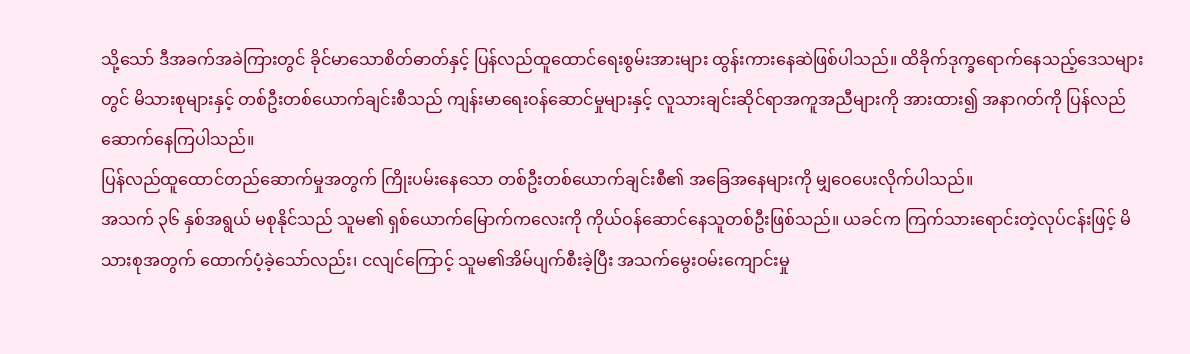သို့သော် ဒီအခက်အခဲကြားတွင် ခိုင်မာသောစိတ်ဓာတ်နှင့် ပြန်လည်ထူထောင်ရေးစွမ်းအားများ ထွန်းကားနေဆဲဖြစ်ပါသည်။ ထိခိုက်ဒုက္ခရောက်နေသည့်ဒေသများတွင် မိသားစုများနှင့် တစ်ဦးတစ်ယောက်ချင်းစီသည် ကျန်းမာရေးဝန်ဆောင်မှုများနှင့် လူသားချင်းဆိုင်ရာအကူအညီများကို အားထား၍ အနာဂတ်ကို ပြန်လည်ဆောက်နေကြပါသည်။
ပြန်လည်ထူထောင်တည်ဆောက်မှုအတွက် ကြိုးပမ်းနေသော တစ်ဦးတစ်ယောက်ချင်းစီ၏ အခြေအနေများကို မျှဝေပေးလိုက်ပါသည်။
အသက် ၃၆ နှစ်အရွယ် မစုနိုင်သည် သူမ၏ ရှစ်ယောက်မြောက်ကလေးကို ကိုယ်ဝန်ဆောင်နေသူတစ်ဦးဖြစ်သည်။ ယခင်က ကြက်သားရောင်းတဲ့လုပ်ငန်းဖြင့် မိသားစုအတွက် ထောက်ပံ့ခဲ့သော်လည်း၊ ငလျင်ကြောင့် သူမ၏အိမ်ပျက်စီးခဲ့ပြီး အသက်မွေးဝမ်းကျောင်းမှု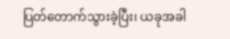ပြတ်တောက်သွားခဲ့ပြီး၊ ယခုအခါ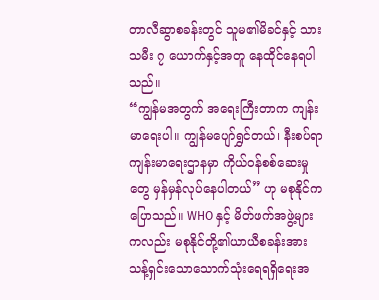တာလီဆွာစခန်းတွင် သူမ၏မိခင်နှင့် သားသမီး ၇ ယောက်နှင့်အတူ နေထိုင်နေရပါသည်။
“ကျွန်မအတွက် အရေးကြီးတာက ကျန်းမာရေးပါ။ ကျွန်မပျော်ရွှင်တယ်၊ နီးစပ်ရာ ကျန်းမာရေးဌာနမှာ ကိုယ်ဝန်စစ်ဆေးမှုတွေ မှန်မှန်လုပ်နေပါတယ်” ဟု မစုနိုင်က ပြောသည်။ WHO နှင့် မိတ်ဖက်အဖွဲ့များကလည်း မစုနိုင်တို့၏ယာယီစခန်းအား သန့်ရှင်းသောသောက်သုံးရေရရှိရေးအ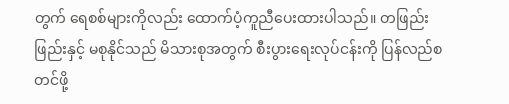တွက် ရေစစ်များကိုလည်း ထောက်ပံ့ကူညီပေးထားပါသည်။ တဖြည်းဖြည်းနှင့် မစုနိုင်သည် မိသားစုအတွက် စီးပွားရေးလုပ်ငန်းကို ပြန်လည်စတင်ဖို့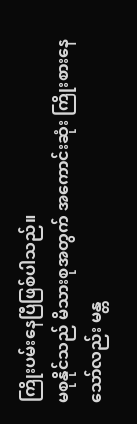ကြိုးပမ်းနေပြီဖြစ်ပါသည်။
မစုနိုင်သည် မိသားစုအတွက် အကောင်းဆုံး ကြိုးစားနေသော်လည်း မန္တ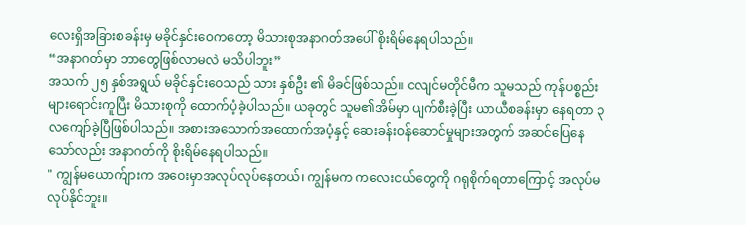လေးရှိအခြားစခန်းမှ မခိုင်နှင်းဝေကတော့ မိသားစုအနာဂတ်အပေါ် စိုးရိမ်နေရပါသည်။
“အနာဂတ်မှာ ဘာတွေဖြစ်လာမလဲ မသိပါဘူး”
အသက် ၂၅ နှစ်အရွယ် မခိုင်နှင်းဝေသည် သား နှစ်ဦး ၏ မိခင်ဖြစ်သည်။ ငလျင်မတိုင်မီက သူမသည် ကုန်ပစ္စည်းများရောင်းကူပြီး မိသားစုကို ထောက်ပံ့ခဲ့ပါသည်။ ယခုတွင် သူမ၏အိမ်မှာ ပျက်စီးခဲ့ပြီး ယာယီစခန်းမှာ နေရတာ ၃ လကျော်ခဲ့ပြီဖြစ်ပါသည်။ အစားအသောက်အထောက်အပံ့နှင့် ဆေးခန်းဝန်ဆောင်မှုများအတွက် အဆင်ပြေနေသော်လည်း အနာဂတ်ကို စိုးရိမ်နေရပါသည်။
" ကျွန်မယောက်ျားက အဝေးမှာအလုပ်လုပ်နေတယ်၊ ကျွန်မက ကလေးငယ်တွေကို ဂရုစိုက်ရတာကြောင့် အလုပ်မလုပ်နိုင်ဘူး။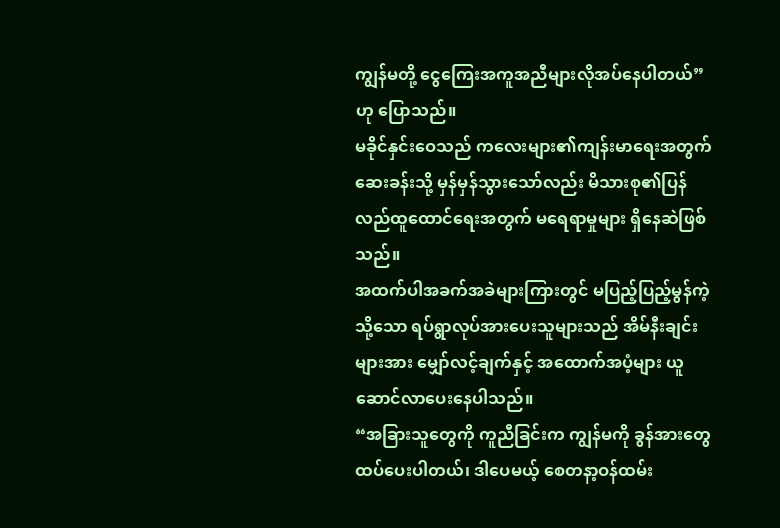ကျွန်မတို့ ငွေကြေးအကူအညီများလိုအပ်နေပါတယ်” ဟု ပြောသည်။
မခိုင်နှင်းဝေသည် ကလေးများ၏ကျန်းမာရေးအတွက် ဆေးခန်းသို့ မှန်မှန်သွားသော်လည်း မိသားစု၏ပြန်လည်ထူထောင်ရေးအတွက် မရေရာမှုများ ရှိနေဆဲဖြစ်သည်။
အထက်ပါအခက်အခဲများကြားတွင် မပြည့်ပြည့်မွန်ကဲ့သို့သော ရပ်ရွာလုပ်အားပေးသူများသည် အိမ်နီးချင်းများအား မျှော်လင့်ချက်နှင့် အထောက်အပံ့များ ယူဆောင်လာပေးနေပါသည်။
“အခြားသူတွေကို ကူညီခြင်းက ကျွန်မကို ခွန်အားတွေထပ်ပေးပါတယ်၊ ဒါပေမယ့် စေတနာ့ဝန်ထမ်း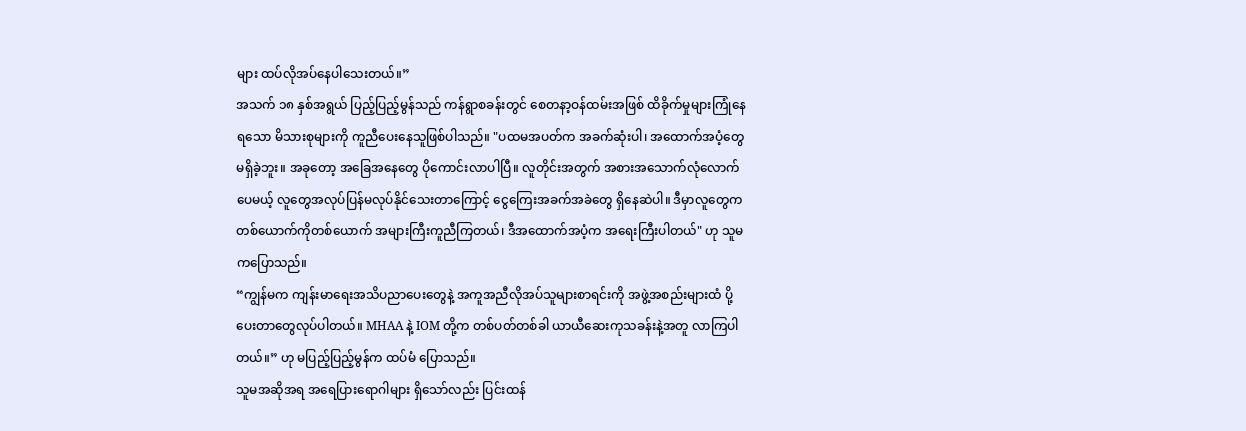များ ထပ်လိုအပ်နေပါသေးတယ်။”
အသက် ၁၈ နှစ်အရွယ် ပြည့်ပြည့်မွန်သည် ကန်ရွာစခန်းတွင် စေတနာ့ဝန်ထမ်းအဖြစ် ထိခိုက်မှုများကြုံနေရသော မိသားစုများကို ကူညီပေးနေသူဖြစ်ပါသည်။ "ပထမအပတ်က အခက်ဆုံးပါ၊ အထောက်အပံ့တွေ မရှိခဲ့ဘူး။ အခုတော့ အခြေအနေတွေ ပိုကောင်းလာပါပြီ။ လူတိုင်းအတွက် အစားအသောက်လုံလောက်ပေမယ့် လူတွေအလုပ်ပြန်မလုပ်နိုင်သေးတာကြောင့် ငွေကြေးအခက်အခဲတွေ ရှိနေဆဲပါ။ ဒီမှာလူတွေက တစ်ယောက်ကိုတစ်ယောက် အများကြီးကူညီကြတယ်၊ ဒီအထောက်အပံ့က အရေးကြီးပါတယ်" ဟု သူမကပြောသည်။
“ကျွန်မက ကျန်းမာရေးအသိပညာပေးတွေနဲ့ အကူအညီလိုအပ်သူများစာရင်းကို အဖွဲ့အစည်းများထံ ပို့ပေးတာတွေလုပ်ပါတယ်။ MHAA နဲ့ IOM တို့က တစ်ပတ်တစ်ခါ ယာယီဆေးကုသခန်းနဲ့အတူ လာကြပါတယ်။” ဟု မပြည့်ပြည့်မွန်က ထပ်မံ ပြောသည်။
သူမအဆိုအရ အရေပြားရောဂါများ ရှိသော်လည်း ပြင်းထန်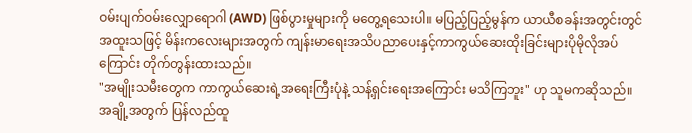ဝမ်းပျက်ဝမ်းလျှောရောဂါ (AWD) ဖြစ်ပွားမှုများကို မတွေ့ရသေးပါ။ မပြည့်ပြည့်မွန်က ယာယီစခန်းအတွင်းတွင် အထူးသဖြင့် မိန်းကလေးများအတွက် ကျန်းမာရေးအသိပညာပေးနှင့်ကာကွယ်ဆေးထိုးခြင်းများပိုမိုလိုအပ်ကြောင်း တိုက်တွန်းထားသည်။
"အမျိုးသမီးတွေက ကာကွယ်ဆေးရဲ့အရေးကြီးပုံနဲ့ သန့်ရှင်းရေးအကြောင်း မသိကြဘူး" ဟု သူမကဆိုသည်။
အချို့အတွက် ပြန်လည်ထူ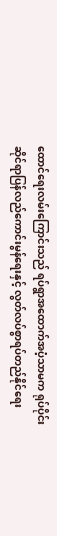ထောင်ရေးလမ်းကြောင်းသည် ရပ်ရွာအထောက်အပံ့သာမက ရုပ်ပိုင်းဆိုင်ရာပြန်လည်ကောင်းမွန်ရေးနှင့် လွတ်လပ်စွာရပ်တည်နိုင်ရေး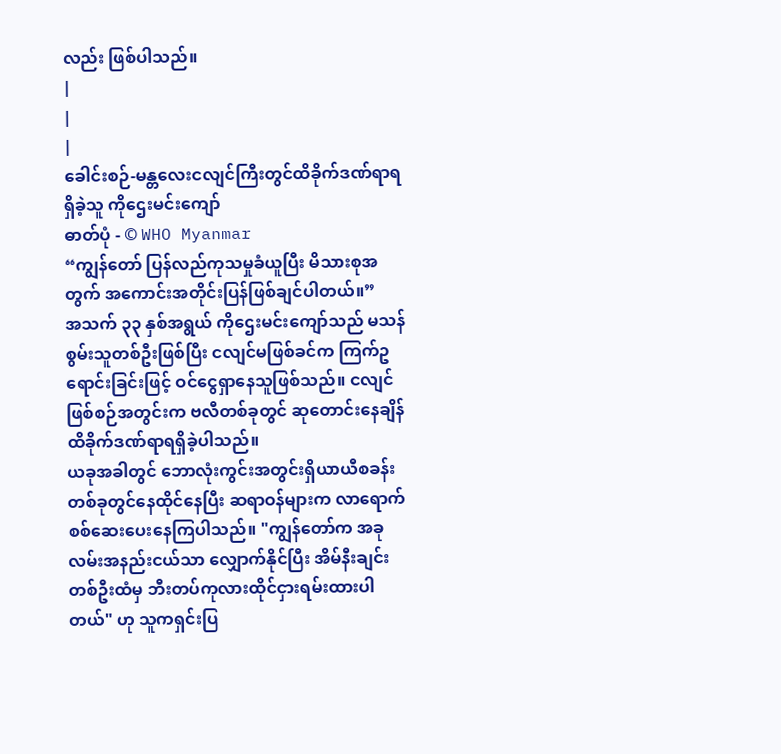လည်း ဖြစ်ပါသည်။
|
|
|
ခေါင်းစဉ်-မန္တလေးငလျင်ကြီးတွင်ထိခိုက်ဒဏ်ရာရရှိခဲ့သူ ကိုဌေးမင်းကျော်
ဓာတ်ပုံ - © WHO Myanmar
“ကျွန်တော် ပြန်လည်ကုသမှုခံယူပြီး မိသားစုအတွက် အကောင်းအတိုင်းပြန်ဖြစ်ချင်ပါတယ်။”
အသက် ၃၃ နှစ်အရွယ် ကိုဌေးမင်းကျော်သည် မသန်စွမ်းသူတစ်ဦးဖြစ်ပြီး ငလျင်မဖြစ်ခင်က ကြက်ဥရောင်းခြင်းဖြင့် ဝင်ငွေရှာနေသူဖြစ်သည်။ ငလျင်ဖြစ်စဉ်အတွင်းက ဗလီတစ်ခုတွင် ဆုတောင်းနေချိန် ထိခိုက်ဒဏ်ရာရရှိခဲ့ပါသည်။
ယခုအခါတွင် ဘောလုံးကွင်းအတွင်းရှိယာယီစခန်းတစ်ခုတွင်နေထိုင်နေပြီး ဆရာဝန်များက လာရောက်စစ်ဆေးပေးနေကြပါသည်။ "ကျွန်တော်က အခုလမ်းအနည်းငယ်သာ လျှောက်နိုင်ပြီး အိမ်နီးချင်းတစ်ဦးထံမှ ဘီးတပ်ကုလားထိုင်ငှားရမ်းထားပါတယ်" ဟု သူကရှင်းပြ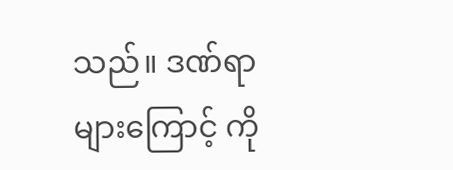သည်။ ဒဏ်ရာများကြောင့် ကို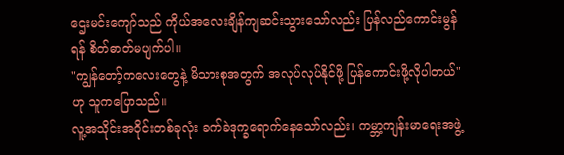ဌေးမင်းကျော်သည် ကိုယ်အလေးချိန်ကျဆင်းသွားသော်လည်း ပြန်လည်ကောင်းမွန်ရန် စိတ်ဓာတ်မပျက်ပါ။
"ကျွန်တော့်ကလေးတွေနဲ့ မိသားစုအတွက် အလုပ်လုပ်နိုင်ဖို့ ပြန်ကောင်းဖို့လိုပါတယ်" ဟု သူကပြောသည်။
လူ့အသိုင်းအဝိုင်းတစ်ခုလုံး ခက်ခဲဒုက္ခရောက်နေသော်လည်း၊ ကမ္ဘာ့ကျန်းမာရေးအဖွဲ့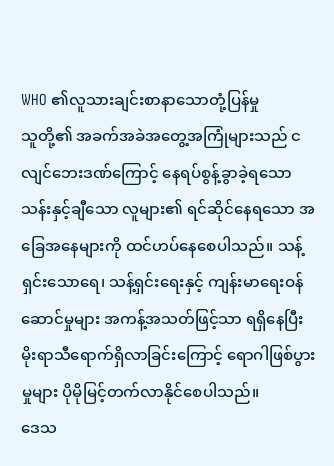WHO ၏လူသားချင်းစာနာသောတုံ့ပြန်မှု
သူတို့၏ အခက်အခဲအတွေ့အကြုံများသည် ငလျင်ဘေးဒဏ်ကြောင့် နေရပ်စွန့်ခွာခဲ့ရသော သန်းနှင့်ချီသော လူများ၏ ရင်ဆိုင်နေရသော အခြေအနေများကို ထင်ဟပ်နေစေပါသည်။ သန့်ရှင်းသောရေ၊ သန့်ရှင်းရေးနှင့် ကျန်းမာရေးဝန်ဆောင်မှုများ အကန့်အသတ်ဖြင့်သာ ရရှိနေပြီး မိုးရာသီရောက်ရှိလာခြင်းကြောင့် ရောဂါဖြစ်ပွားမှုများ ပိုမိုမြင့်တက်လာနိုင်စေပါသည်။
ဒေသ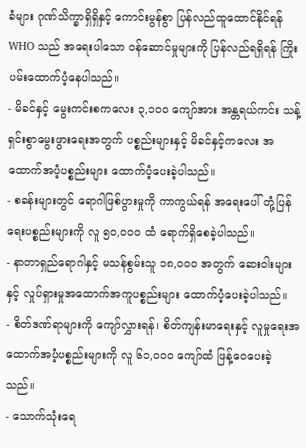ခံများ ဂုဏ်သိက္ခာရှိရှိနှင့် ကောင်းမွန်စွာ ပြန်လည်ထူထောင်နိုင်ရန် WHO သည် အရေးပါသော ဝန်ဆောင်မှုများကို ပြန်လည်ရရှိရန် ကြိုးပမ်းထောက်ပံ့နေပါသည်။
- မိခင်နှင့် မွေးကင်းစကလေး ၃,၁၀၀ ကျော်အား အန္တရယ်ကင်း သန့်ရှင်းစွာမွေးဖွားရေးအတွက် ပစ္စည်းများနှင့် မိခင်နှင့်ကလေး အထောက်အပံ့ပစ္စည်းများ ထောက်ပံ့ပေးခဲ့ပါသည်။
- စခန်းများတွင် ရောဂါဖြစ်ပွားမှုကို ကာကွယ်ရန် အရေးပေါ် တုံ့ပြန်ရေးပစ္စည်းများကို လူ ၅၀,၀၀၀ ထံ ရောက်ရှိစေခဲ့ပါသည်။
- နာတာရှည်ရောဂါနှင့် မသန်စွမ်းသူ ၁၈,၀၀၀ အတွက် ဆေးဝါးများနှင့် လှုပ်ရှားမှုအထောက်အကူပစ္စည်းများ ထောက်ပံ့ပေးခဲ့ပါသည်။
- စိတ်ဒဏ်ရာများကို ကျော်လွှားရန်၊ စိတ်ကျန်းမာရေးနှင့် လူမှုရေးအထောက်အပံ့ပစ္စည်းများကို လူ ၆၁,၀၀၀ ကျော်ထံ ဖြန့်ဝေပေးခဲ့သည်။
- သောက်သုံးရေ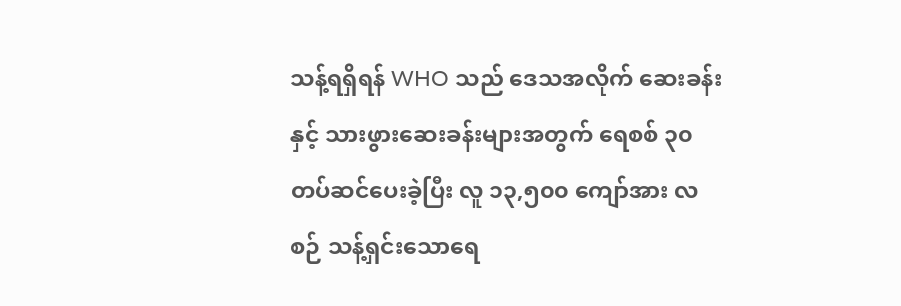သန့်ရရှိရန် WHO သည် ဒေသအလိုက် ဆေးခန်းနှင့် သားဖွားဆေးခန်းများအတွက် ရေစစ် ၃၀ တပ်ဆင်ပေးခဲ့ပြီး လူ ၁၃,၅၀၀ ကျော်အား လစဉ် သန့်ရှင်းသောရေ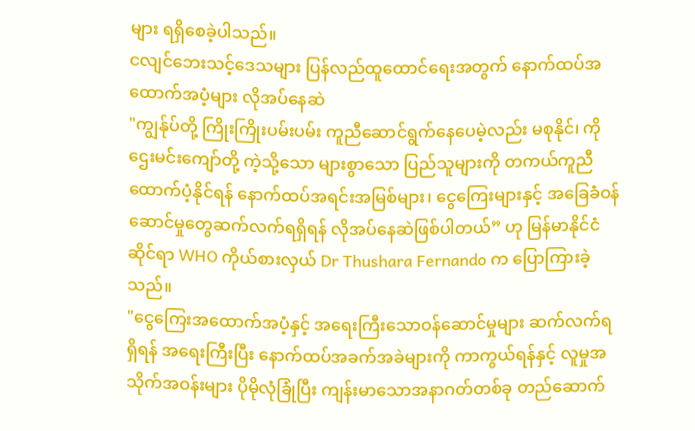များ ရရှိစေခဲ့ပါသည်။
ငလျင်ဘေးသင့်ဒေသများ ပြန်လည်ထူထောင်ရေးအတွက် နောက်ထပ်အထောက်အပံ့များ လိုအပ်နေဆဲ
"ကျွန်ုပ်တို့ ကြိုးကြိုးပမ်းပမ်း ကူညီဆောင်ရွက်နေပေမဲ့လည်း မစုနိုင်၊ ကိုဌေးမင်းကျော်တို့ ကဲ့သို့သော များစွာသော ပြည်သူများကို တကယ်ကူညီ ထောက်ပံ့နိုင်ရန် နောက်ထပ်အရင်းအမြစ်များ၊ ငွေကြေးများနှင့် အခြေခံဝန်ဆောင်မှုတွေဆက်လက်ရရှိရန် လိုအပ်နေဆဲဖြစ်ပါတယ်” ဟု မြန်မာနိုင်ငံဆိုင်ရာ WHO ကိုယ်စားလှယ် Dr Thushara Fernando က ပြောကြားခဲ့သည်။
"ငွေကြေးအထောက်အပံ့နှင့် အရေးကြီးသောဝန်ဆောင်မှုများ ဆက်လက်ရရှိရန် အရေးကြီးပြီး နောက်ထပ်အခက်အခဲများကို ကာကွယ်ရန်နှင့် လူမှုအသိုက်အဝန်းများ ပိုမိုလုံခြုံပြီး ကျန်းမာသောအနာဂတ်တစ်ခု တည်ဆောက်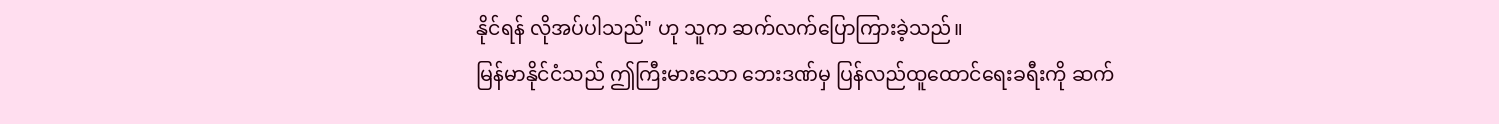နိုင်ရန် လိုအပ်ပါသည်" ဟု သူက ဆက်လက်ပြောကြားခဲ့သည်။
မြန်မာနိုင်ငံသည် ဤကြီးမားသော ဘေးဒဏ်မှ ပြန်လည်ထူထောင်ရေးခရီးကို ဆက်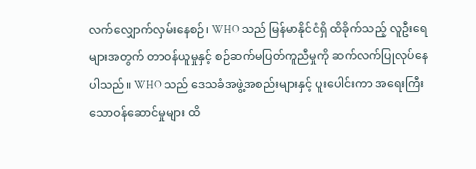လက်လျှောက်လှမ်းနေစဉ်၊ WHO သည် မြန်မာနိုင်ငံရှိ ထိခိုက်သည့် လူဦးရေများအတွက် တာဝန်ယူမှုနှင့် စဉ်ဆက်မပြတ်ကူညီမှုကို ဆက်လက်ပြုလုပ်နေပါသည်။ WHO သည် ဒေသခံအဖွဲ့အစည်းများနှင့် ပူးပေါင်းကာ အရေးကြီးသောဝန်ဆောင်မှုများ ထိ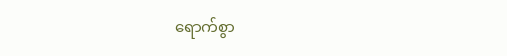ရောက်စွာ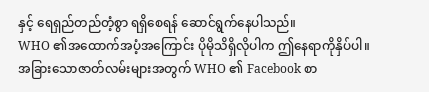နှင့် ရေရှည်တည်တံ့စွာ ရရှိစေရန် ဆောင်ရွက်နေပါသည်။
WHO ၏အထောက်အပံ့အကြောင်း ပိုမိုသိရှိလိုပါက ဤနေရာကိုနှိပ်ပါ။
အခြားသောဇာတ်လမ်းများအတွက် WHO ၏ Facebook စာ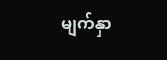မျက်နှာ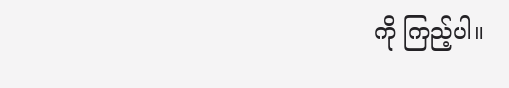ကို ကြည့်ပါ။